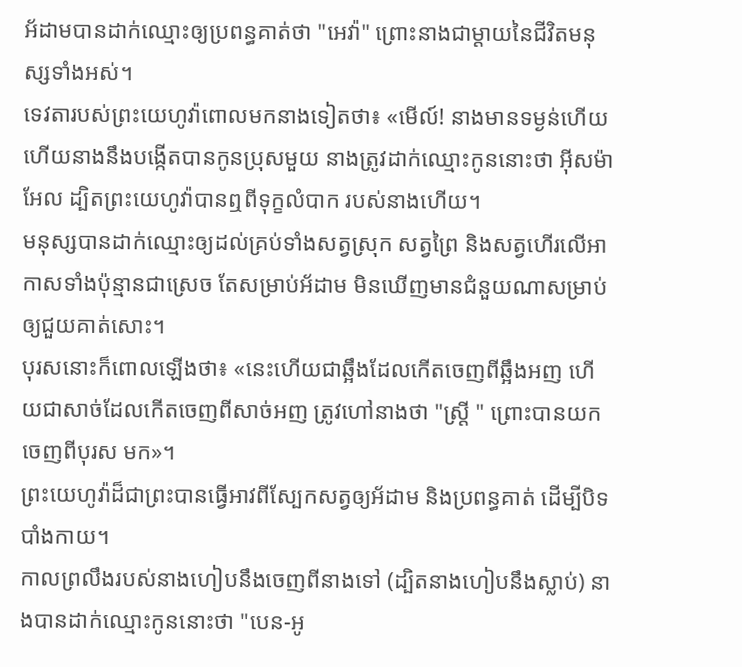អ័ដាមបានដាក់ឈ្មោះឲ្យប្រពន្ធគាត់ថា "អេវ៉ា" ព្រោះនាងជាម្តាយនៃជីវិតមនុស្សទាំងអស់។
ទេវតារបស់ព្រះយេហូវ៉ាពោលមកនាងទៀតថា៖ «មើល៍! នាងមានទម្ងន់ហើយ ហើយនាងនឹងបង្កើតបានកូនប្រុសមួយ នាងត្រូវដាក់ឈ្មោះកូននោះថា អ៊ីសម៉ាអែល ដ្បិតព្រះយេហូវ៉ាបានឮពីទុក្ខលំបាក របស់នាងហើយ។
មនុស្សបានដាក់ឈ្មោះឲ្យដល់គ្រប់ទាំងសត្វស្រុក សត្វព្រៃ និងសត្វហើរលើអាកាសទាំងប៉ុន្មានជាស្រេច តែសម្រាប់អ័ដាម មិនឃើញមានជំនួយណាសម្រាប់ឲ្យជួយគាត់សោះ។
បុរសនោះក៏ពោលឡើងថា៖ «នេះហើយជាឆ្អឹងដែលកើតចេញពីឆ្អឹងអញ ហើយជាសាច់ដែលកើតចេញពីសាច់អញ ត្រូវហៅនាងថា "ស្ត្រី " ព្រោះបានយកចេញពីបុរស មក»។
ព្រះយេហូវ៉ាដ៏ជាព្រះបានធ្វើអាវពីស្បែកសត្វឲ្យអ័ដាម និងប្រពន្ធគាត់ ដើម្បីបិទបាំងកាយ។
កាលព្រលឹងរបស់នាងហៀបនឹងចេញពីនាងទៅ (ដ្បិតនាងហៀបនឹងស្លាប់) នាងបានដាក់ឈ្មោះកូននោះថា "បេន-អូ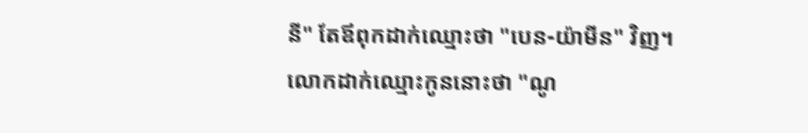នី" តែឪពុកដាក់ឈ្មោះថា "បេន-យ៉ាមីន" វិញ។
លោកដាក់ឈ្មោះកូននោះថា "ណូ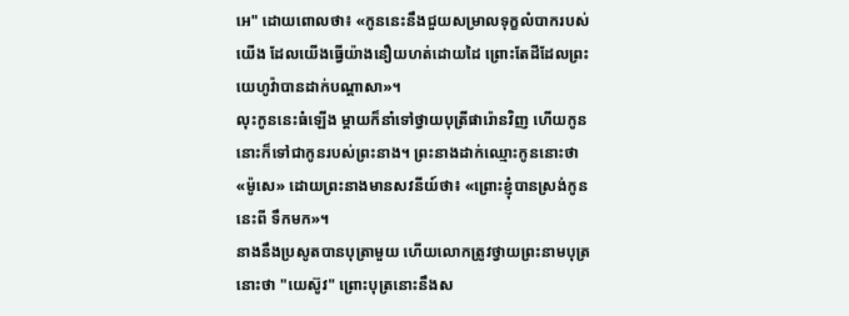អេ" ដោយពោលថា៖ «កូននេះនឹងជួយសម្រាលទុក្ខលំបាករបស់យើង ដែលយើងធ្វើយ៉ាងនឿយហត់ដោយដៃ ព្រោះតែដីដែលព្រះយេហូវ៉ាបានដាក់បណ្ដាសា»។
លុះកូននេះធំឡើង ម្ដាយក៏នាំទៅថ្វាយបុត្រីផារ៉ោនវិញ ហើយកូននោះក៏ទៅជាកូនរបស់ព្រះនាង។ ព្រះនាងដាក់ឈ្មោះកូននោះថា «ម៉ូសេ» ដោយព្រះនាងមានសវនីយ៍ថា៖ «ព្រោះខ្ញុំបានស្រង់កូននេះពី ទឹកមក»។
នាងនឹងប្រសូតបានបុត្រាមួយ ហើយលោកត្រូវថ្វាយព្រះនាមបុត្រនោះថា "យេស៊ូវ" ព្រោះបុត្រនោះនឹងស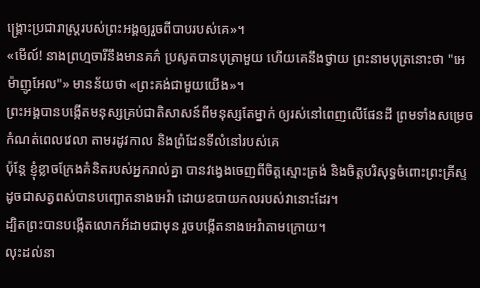ង្គ្រោះប្រជារាស្ត្ររបស់ព្រះអង្គឲ្យរួចពីបាបរបស់គេ»។
«មើល៍! នាងព្រហ្មចារីនឹងមានគភ៌ ប្រសូតបានបុត្រាមួយ ហើយគេនឹងថ្វាយ ព្រះនាមបុត្រនោះថា "អេម៉ាញូអែល"» មានន័យថា «ព្រះគង់ជាមួយយើង»។
ព្រះអង្គបានបង្កើតមនុស្សគ្រប់ជាតិសាសន៍ពីមនុស្សតែម្នាក់ ឲ្យរស់នៅពេញលើផែនដី ព្រមទាំងសម្រេចកំណត់ពេលវេលា តាមរដូវកាល និងព្រំដែនទីលំនៅរបស់គេ
ប៉ុន្តែ ខ្ញុំខ្លាចក្រែងគំនិតរបស់អ្នករាល់គ្នា បានវង្វេងចេញពីចិត្តស្មោះត្រង់ និងចិត្តបរិសុទ្ធចំពោះព្រះគ្រីស្ទ ដូចជាសត្វពស់បានបញ្ឆោតនាងអេវ៉ា ដោយឧបាយកលរបស់វានោះដែរ។
ដ្បិតព្រះបានបង្កើតលោកអ័ដាមជាមុន រួចបង្កើតនាងអេវ៉ាតាមក្រោយ។
លុះដល់នា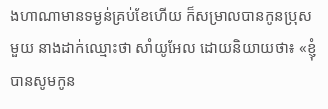ងហាណាមានទម្ងន់គ្រប់ខែហើយ ក៏សម្រាលបានកូនប្រុសមួយ នាងដាក់ឈ្មោះថា សាំយូអែល ដោយនិយាយថា៖ «ខ្ញុំបានសូមកូន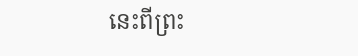នេះពីព្រះ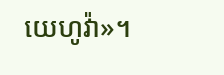យេហូវ៉ា»។